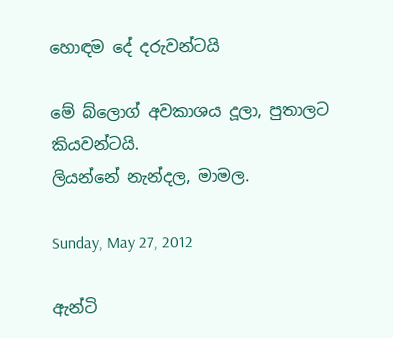හොඳම දේ දරුවන්ටයි

මේ බ්ලොග් අවකාශය දූලා, පුතාලට කියවන්ටයි.
ලියන්නේ නැන්දල, මාමල.

Sunday, May 27, 2012

ඇන්ටි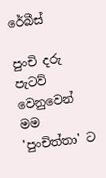රේබීස්

පුංචි දරු පැටව් වෙනුවෙන් මම 'පුංචිත්තා' ට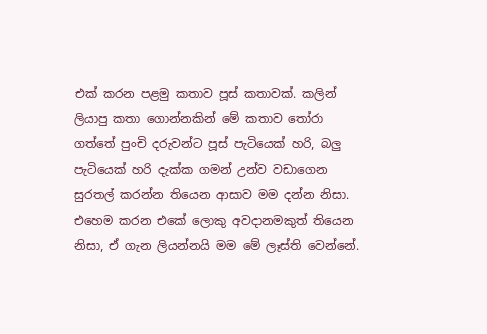එක් කරන පළමු කතාව පූස් කතාවක්. කලින් ලියාපු කතා ගොන්නකින් මේ කතාව ‍තෝරා ගත්තේ පුංචි දරුවන්ට පූස් පැටියෙක් හරි, බලු පැටියෙක් හරි දැක්ක ගමන් උන්ව වඩාගෙන සුරතල් කරන්න තියෙන ආසාව මම දන්න නිසා. එහෙම කරන එකේ ලොකු අවදානමකුත් තියෙන නිසා, ඒ ගැන ලියන්නයි මම මේ ලෑස්ති වෙන්නේ.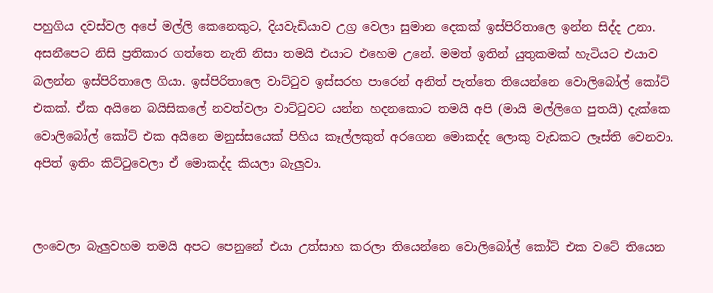පහුගිය දවස්වල අපේ මල්ලි කෙනෙකුට, දියවැඩියාව උග්‍ර වෙලා සුමාන දෙකක් ඉස්පිරිතාලෙ ඉන්න සිද්ද උනා. අසනීපෙට නිසි ප්‍රතිකාර ගත්තෙ නැති නිසා තමයි එයාට එහෙම උනේ. මමත් ඉතින් යුතුකමක් හැටියට එයාව බලන්න ඉස්පිරිතාලෙ ගියා. ඉස්පිරිතාලෙ වාට්‍ටුව ඉස්සරහ පාරෙන් අනිත් පැත්තෙ තියෙන්නෙ වොලිබෝල් කෝට් එකක්. ඒක අයිනෙ බයිසිකලේ නවත්වලා වාට්‍ටුවට යන්න හදනකොට තමයි අපි (මායි මල්ලිගෙ පුතයි) දැක්කෙ වොලිබෝල් කෝට් එක අයිනෙ මනුස්සයෙක් පිහිය කෑල්ලකුත් අරගෙන මොකද්ද ලොකු වැඩකට ලෑස්ති වෙනවා. අපිත් ඉතිං කිට්‍ටුවෙලා ඒ මොකද්ද කියලා බැලුවා.


ලංවෙලා බැලුවහම තමයි අපට පෙනුනේ එයා උත්සාහ කරලා තියෙන්නෙ වොලිබෝල් කෝට් එක වටේ තියෙන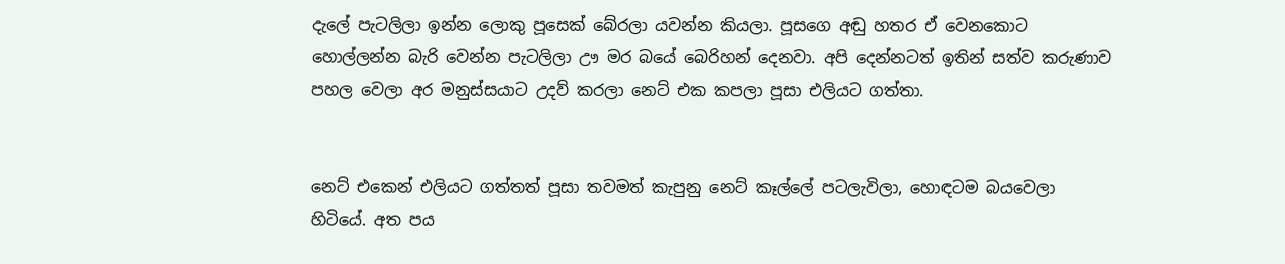දැලේ පැටලිලා ඉන්න ලොකු පූසෙක් බේරලා යවන්න කියලා. පූසගෙ අඬු හතර ඒ වෙනකොට හොල්ලන්න බැරි වෙන්න පැටලිලා ඌ මර බයේ බෙරිහන් දෙනවා. අපි දෙන්නටත් ඉතින් සත්ව කරුණාව පහල වෙලා අර මනුස්සයාට උදව් කරලා නෙට් එක කපලා පූසා එලියට ගත්තා.


නෙට් එකෙන් එලියට ගත්තත් පූසා තවමත් කැපුනු නෙට් කෑල්ලේ පටලැවිලා, හොඳටම බයවෙලා හිටියේ. අත පය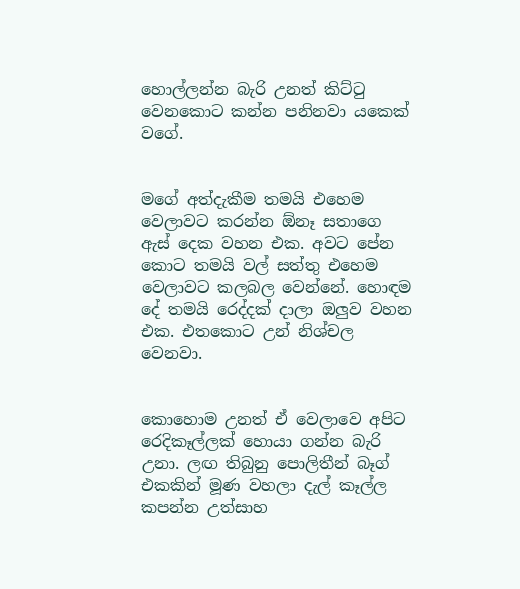හොල්ලන්න බැරි උනත් කිට්‍ටු වෙනකොට කන්න පනිනවා යකෙක් වගේ.


මගේ අත්දැකීම තමයි එහෙම වෙලාවට කරන්න ඕනෑ සතාගෙ ඇස් දෙක වහන එක. අවට පේන කොට තමයි වල් සත්තු එහෙම වෙලාවට කලබල වෙන්නේ. හොඳම දේ තමයි රෙද්දක් දාලා ඔලුව වහන එක. එතකොට උන් නිශ්චල වෙනවා.


කොහොම උනත් ඒ වෙලාවෙ අපිට රෙදිකෑල්ලක් හොයා ගන්න බැරි උනා. ලඟ තිබුනු පොලිතීන් බෑග් එකකින් මූණ වහලා දැල් කෑල්ල කපන්න උත්සාහ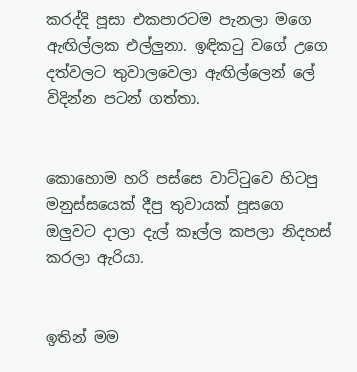කරද්දි පූසා එකපාරටම පැනලා මගෙ ඇඟිල්ලක එල්ලුනා. ඉඳික‍ටු වගේ උගෙ දත්වලට තුවාලවෙලා ඇඟිල්ලෙන් ලේ විදින්න පටන් ගත්තා.


කොහොම හරි පස්සෙ වාට්‍ටුවෙ හිටපු මනුස්සයෙක් දීපු තුවායක් පූසගෙ ඔලුවට දාලා දැල් කෑල්ල කපලා නිදහස් කරලා ඇරියා.


ඉතින් මම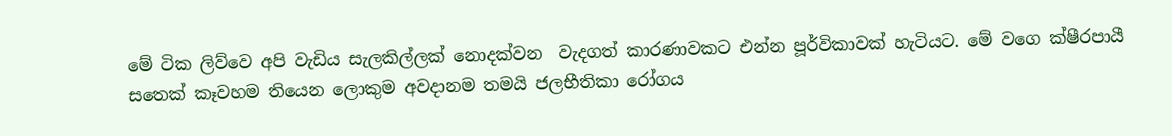මේ ටික ලිව්වෙ අපි වැඩිය සැලකිල්ලක් නොදක්වන  වැදගත් කාරණාවකට එන්න පූර්විකාවක් හැටියට. මේ වගෙ ක්ෂීරපායී සතෙක් කෑවහම තියෙන ලොකුම අවදානම තමයි ජලභීතිකා රෝගය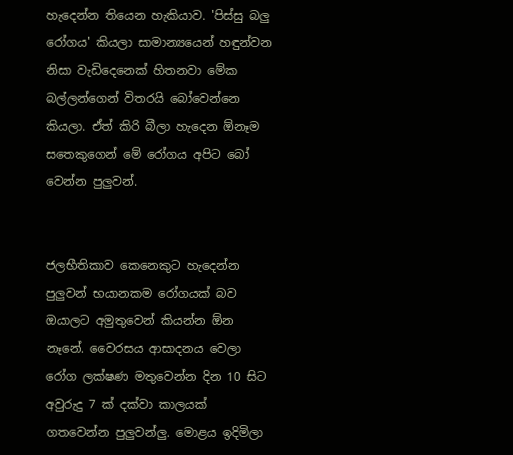හැදෙන්න තියෙන හැකියාව. 'පිස්සු බලු රෝගය' කියලා සාමාන්‍යයෙන් හඳුන්වන නිසා වැඩිදෙනෙක් හිතනවා මේක බල්ලන්ගෙන් විතරයි බෝවෙන්නෙ කියලා. ඒත් කිරි බීලා හැදෙන ඕනෑම සතෙකුගෙන් මේ රෝගය අපිට බෝ වෙන්න පුලුවන්.


ජලභීතිකාව කෙනෙකුට හැදෙන්න පුලුවන් භයානකම රෝගයක් බව ඔයාලට අමුතුවෙන් කියන්න ඕන නෑනේ. වෛරසය ආසාදනය වෙලා රෝග ලක්ෂණ මතුවෙන්න දින 10 සිට අවුරුදු 7 ක් දක්වා කාලයක් ගතවෙන්න පුලුවන්ලු. මොළය ඉදිමිලා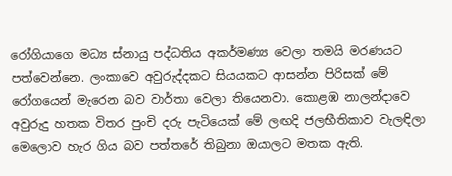රෝගියාගෙ මධ්‍ය ස්නායු පද්ධතිය අකර්මණ්‍ය වෙලා තමයි මරණයට පත්වෙන්නෙ. ලංකාවෙ අවුරුද්දකට සියයකට ආසන්න පිරිසක් මේ රෝගයෙන් මැරෙන බව වාර්තා වෙලා තියෙනවා. කොළඹ නාලන්දාවෙ අවුරුදු හතක විතර පුංචි දරු පැටියෙක් මේ ලඟදි ජලභීතිකාව වැලඳිලා මෙලොව හැර ගිය බව පත්තරේ තිබුනා ඔයාලට මතක ඇති.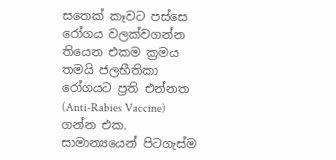සතෙක් කෑවට පස්සෙ රෝගය වලක්වගන්න තියෙන එකම ක්‍රමය තමයි ජලභීතිකා රෝගයට ප්‍රති එන්නත (Anti-Rabies Vaccine) ගන්න එක. සාමාන්‍යයෙන් පිටගැස්ම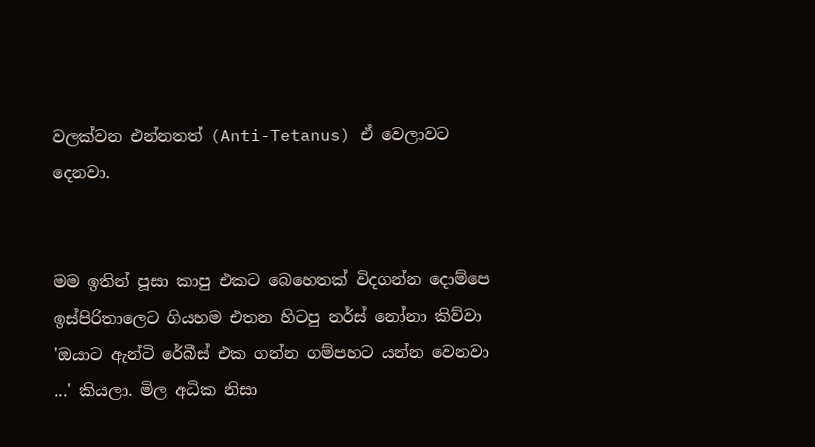වලක්වන එන්නතත් (Anti-Tetanus) ඒ වෙලාවට දෙනවා.


මම ඉතින් පූසා කාපු එකට බෙහෙතක් විදගන්න දොම්පෙ ඉස්පිරිතාලෙට ගියහම එතන හිටපු නර්ස් නෝනා කිව්වා 'ඔයාට ඇන්ටි රේබීස් එක ගන්න ගම්පහට යන්න වෙනවා ...' කියලා. මිල අධික නිසා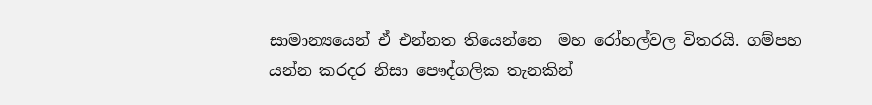සාමාන්‍යයෙන් ඒ එන්නත තියෙන්නෙ  මහ රෝහල්වල විතරයි. ගම්පහ යන්න කරදර නිසා පෞද්ගලික තැනකින්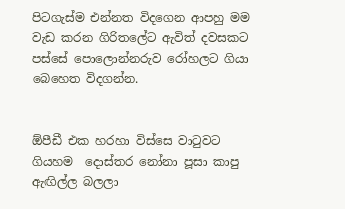පිටගැස්ම එන්නත විදගෙන ආපහු මම වැඩ කරන ගිරිතලේට ඇවිත් දවසකට පස්සේ පොලොන්නරුව රෝහලට ගියා බෙහෙත විදගන්න.


ඕපීඩී එක හරහා විස්සෙ වා‍ටුවට ගියහම  දොස්තර නෝනා පූසා කාපු ඇඟිල්ල බලලා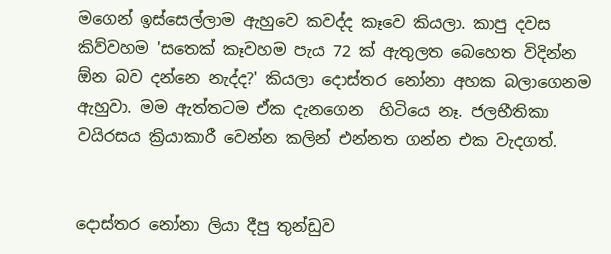මගෙන් ඉස්සෙල්ලාම ඇහුවෙ කවද්ද කෑවෙ කියලා. කාපු දවස කිව්වහම 'සතෙක් කෑවහම පැය 72 ක් ඇතුලත බෙහෙත විදින්න ඕන බව දන්නෙ නැද්ද?' කියලා දොස්තර නෝනා අහක බලාගෙනම ඇහුවා. මම ඇත්තටම ඒක දැනගෙන  හිටියෙ නෑ. ජලභීතිකා වයිරසය ක්‍රියාකාරී වෙන්න කලින් එන්නත ගන්න එක වැදගත්.


දොස්තර නෝනා ලියා දීපු තුන්ඩුව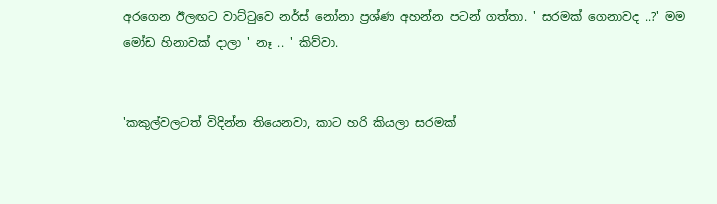අරගෙන ඊලඟට වාට්‍ටුවෙ නර්ස් නෝනා ප්‍රශ්ණ අහන්න පටන් ගත්තා. ' සරමක් ගෙනාවද ..?' මම මෝඩ හිනාවක් දාලා ' නෑ .. ' කිව්වා.


'කකුල්වලටත් විදින්න තියෙනවා, කාට හරි කියලා සරමක්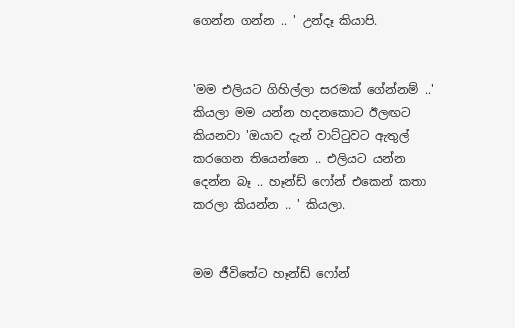ගෙන්න ගන්න .. ' උන්දෑ කියාපි.


'මම එලියට ගිහිල්ලා සරමක් ගේන්නම් ..' කියලා මම යන්න හදනකොට ඊලඟට කියනවා 'ඔයාව දැන් වාට්‍ටුවට ඇතුල් කරගෙන තියෙන්නෙ .. එලියට යන්න දෙන්න බෑ .. හෑන්ඩ් ෆෝන් එකෙන් කතා කරලා කියන්න .. ' කියලා.


මම ජීවිතේට හෑන්ඩ් ෆෝන්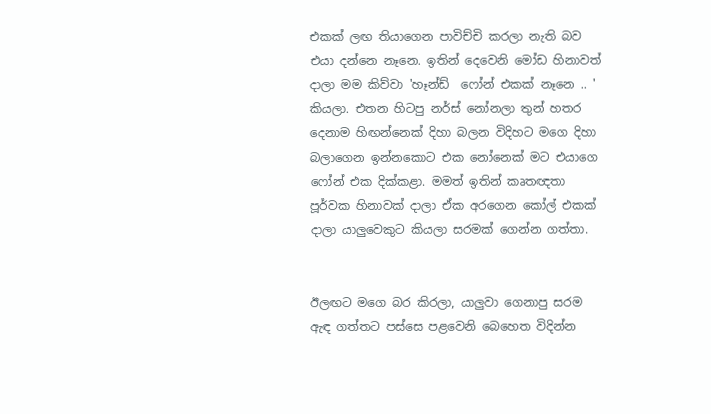එකක් ලඟ තියාගෙන පාවිච්චි කරලා නැති බව එයා දන්නෙ නෑනෙ. ඉතින් දෙවෙනි මෝඩ හිනාවත් දාලා මම කිව්වා 'හෑන්ඩ්  ෆෝන් එකක් නෑනෙ .. ' කියලා. එතන හිටපු නර්ස් නෝනලා තුන් හතර දෙනාම හිඟන්නෙක් දිහා බලන විදිහට මගෙ දිහා බලාගෙන ඉන්නකොට එක නෝනෙක් මට එයාගෙ ෆෝන් එක දික්කළා. මමත් ඉතින් කෘතඥතා පූර්වක හිනාවක් දාලා ඒක අරගෙන කෝල් එකක් දාලා යාලුවෙකුට කියලා සරමක් ගෙන්න ගත්තා.


ඊලඟට මගෙ බර කිරලා, යාලුවා ගෙනාපු සරම ඇඳ ගත්තට පස්සෙ පළවෙනි බෙහෙත විදින්න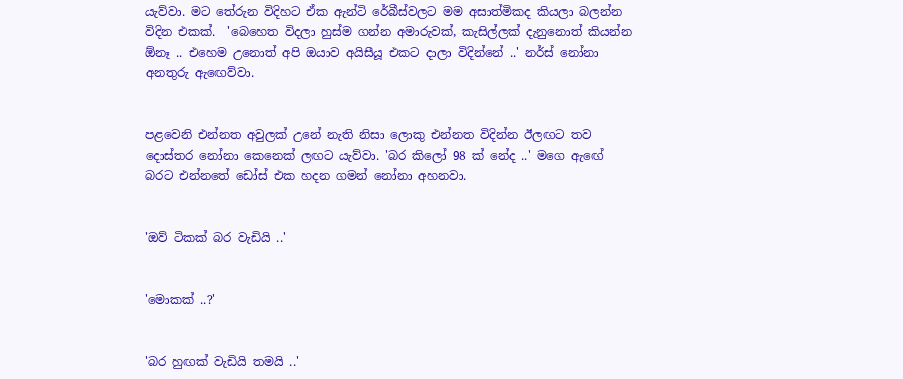යැව්වා. මට තේරුන විදිහට ඒක ඇන්ටි රේබීස්වලට මම අසාත්මිකද කියලා බලන්න විදින එකක්.  'බෙහෙත විදලා හුස්ම ගන්න අමාරුවක්, කැසිල්ලක් දැනුනොත් කියන්න ඕනෑ .. එහෙම උනොත් අපි ඔයාව අයිසීයූ එකට දාලා විදින්නේ ..' නර්ස් නෝනා අනතුරු ඇ‍ඟෙව්වා.


පළවෙනි එන්නත අවුලක් උනේ නැති නිසා ලොකු එන්නත විදින්න ඊලඟට තව දොස්තර නෝනා කෙනෙක් ලඟට යැව්වා. 'බර කිලෝ 98 ක් නේද ..' මගෙ ඇඟේ බරට එන්නතේ ඩෝස් එක හදන ගමන් නෝනා අහනවා.


'ඔව් ටිකක් බර වැඩියි ..'


'මොකක් ..?'


'බර හුඟක් වැඩියි තමයි ..'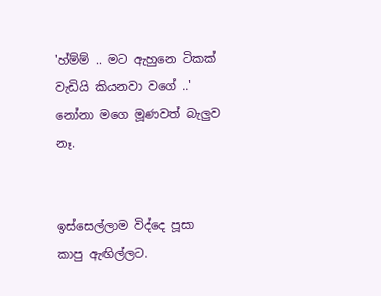'හ්ම්ම් .. මට ඇහුනෙ ටිකක් වැඩියි කියනවා වගේ ..' නෝනා මගෙ මූණවත් බැලුව නෑ.


ඉස්සෙල්ලාම විද්දෙ පූසා කාපු ඇඟිල්ලට.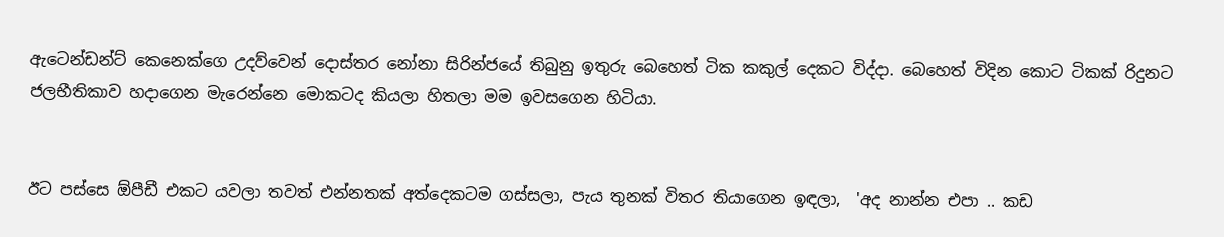ඇටෙන්ඩන්ට් කෙනෙක්ගෙ උදව්වෙන් දොස්තර නෝනා සිරින්ජයේ තිබුනු ඉතුරු බෙහෙත් ටික කකුල් දෙකට විද්දා. බෙහෙත් විදින කොට ටිකක් රිදුනට ජලභීතිකාව හදාගෙන මැරෙන්නෙ මොකටද කියලා හිතලා මම ඉවසගෙන හිටියා.


ඊට පස්සෙ ඕපීඩී එකට යවලා තවත් එන්නතක් අත්දෙකටම ගස්සලා, පැය තුනක් විතර තියාගෙන ඉඳලා,  'අද නාන්න එපා .. කඩ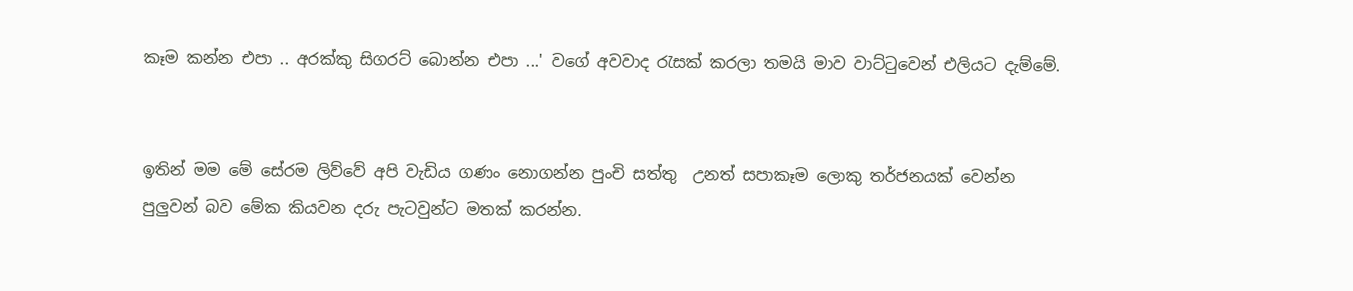කෑම කන්න එපා .. අරක්කු සිගරට් බොන්න එපා ...' වගේ අවවාද ‍රැසක් කරලා තමයි මාව වාට්‍ටුවෙන් එලියට දැම්මේ.


ඉතින් මම මේ සේරම ලිව්වේ අපි වැඩිය ගණං නොගන්න පුංචි සත්තු  උනත් සපාකෑම ලොකු තර්ජනයක් වෙන්න පුලුවන් බව මේක කියවන දරු පැටවුන්ට මතක් කරන්න.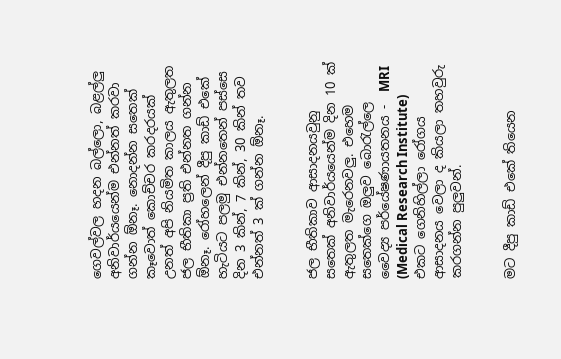ගෙවල්වල හදන බල්ලො, බළල්ලු අනිවාර්යයෙන්ම එන්නත් කරවා ගන්න ඕනෑ. නොදන්න සතෙක් කෑවොත් කොච්චර කරදරයක් උනත් අපි නියමිත කාලය ඇතුලත ජල භීතිකා ප්‍රති එන්නත ගන්න ඕනෑ. රෝහලෙන් දීපු කාඩ් එකේ හැටියට පලමු එන්නතෙන් පස්සෙ දින 3 කින්, 7 කින්, 30 කින් තව එන්නත් 3 ක් ගන්න ඕනෑ.


ජල භීතිකාව ආසාදනයවුනු සතෙක් අනිවාර්යයෙන්ම දින 10 ක් ඇතුලත මැරෙනවලු. එහෙම සතෙක්ගෙ ඔලුව බො‍රැල්ලෙ වෛද්‍ය පර්යේෂණායතනය -  MRI (Medical Research Institute) එකට ගෙනිහිල්ලා රෝගය ආසාදනය වෙලා ද කියලා තහවුරු කරගන්න පුලුවන්.


මට දීපු කාඩ් එකේ තියෙන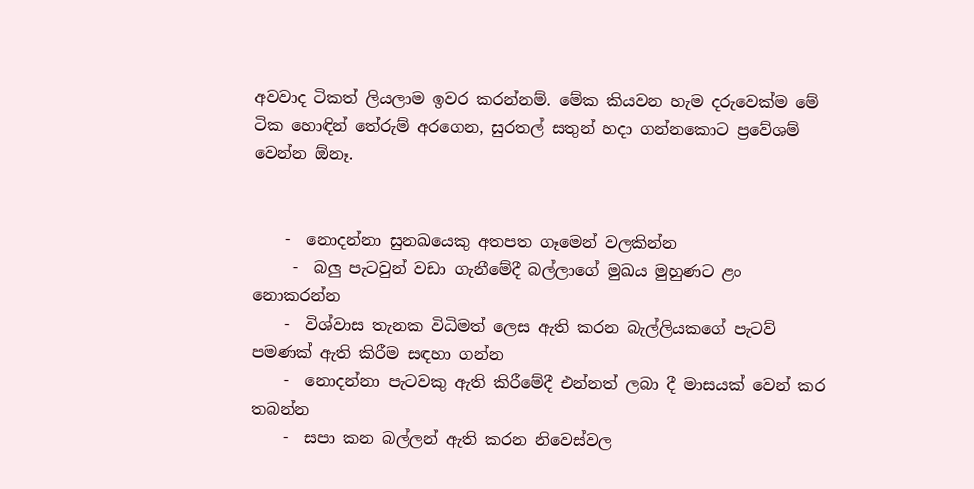අවවාද ටිකත් ලියලාම ඉවර කරන්නම්. මේක කියවන හැම දරුවෙක්ම මේ ටික හොඳින් තේරුම් අරගෙන, සුරතල් සතුන් හදා ගන්නකොට ප්‍රවේශම් වෙන්න ඕනෑ.


    -  නොදන්නා සුනඛයෙකු අතපත ගෑමෙන් වලකින්න
     -  බලු පැටවුන් වඩා ගැනීමේදී බල්ලාගේ මුඛය මුහුණට ළං නොකරන්න
    -  විශ්වාස තැනක විධිමත් ලෙස ඇති කරන බැල්ලියකගේ පැටව් පමණක් ඇති කිරීම සඳහා ගන්න
    -  නොදන්නා පැටවකු ඇති කිරීමේදී එන්නත් ලබා දී මාසයක් වෙන් කර තබන්න
    -  සපා කන බල්ලන් ඇති කරන නිවෙස්වල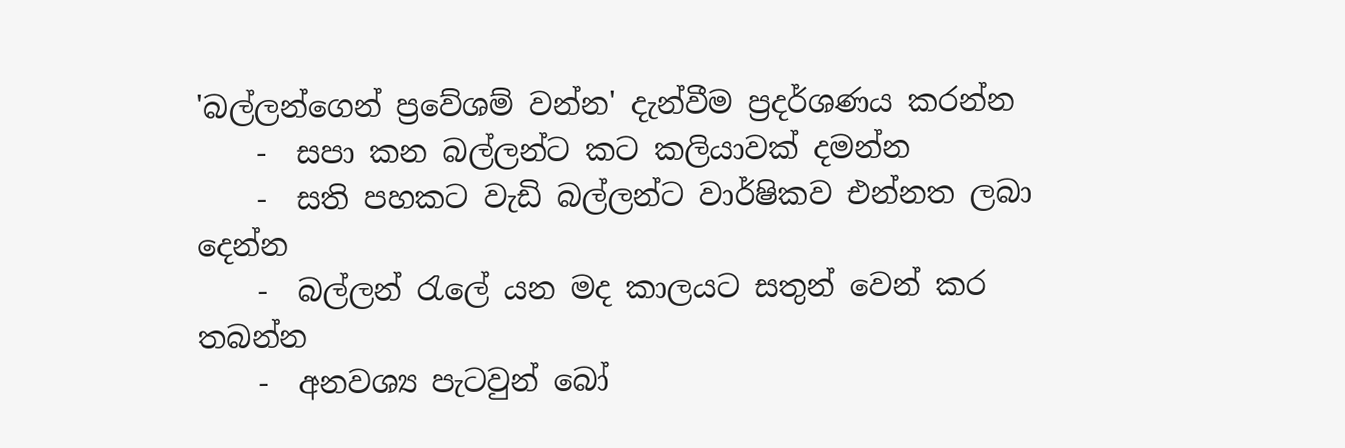'බල්ලන්ගෙන් ප්‍රවේශම් වන්න' දැන්වීම ප්‍රදර්ශණය කරන්න
    -  සපා කන බල්ලන්ට කට කලියාවක් දමන්න
    -  සති පහකට වැඩි බල්ලන්ට වාර්ෂිකව එන්නත ලබා දෙන්න
    -  බල්ලන් ‍රැලේ යන මද කාලයට සතුන් වෙන් කර තබන්න
    -  අනවශ්‍ය පැටවුන් බෝ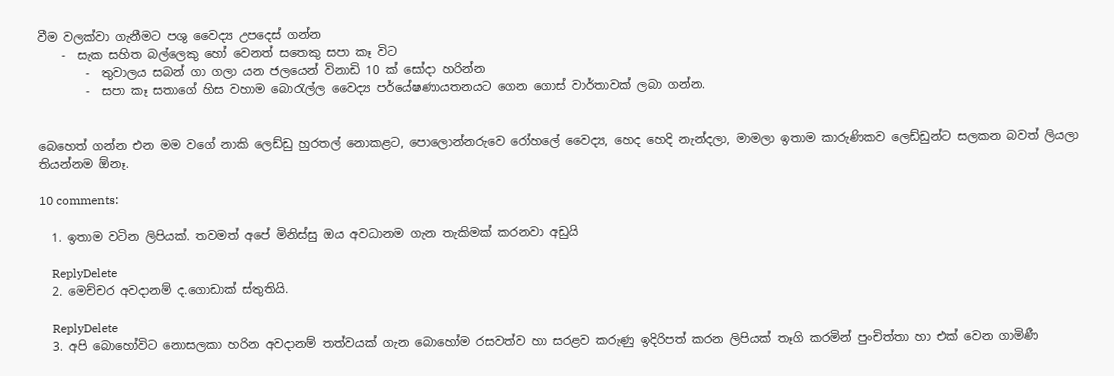වීම වලක්වා ගැනීමට පශු වෛද්‍ය උපදෙස් ගන්න
    -  සැක සහිත බල්ලෙකු හෝ වෙනත් සතෙකු සපා කෑ විට
        -  තුවාලය සබන් ගා ගලා යන ජලයෙන් විනාඩි 10 ක් සෝදා හරින්න
        -  සපා කෑ සතාගේ හිස වහාම බො‍රැල්ල වෛද්‍ය පර්යේෂණායතනයට ගෙන ගොස් වාර්තාවක් ලබා ගන්න.


බෙහෙත් ගන්න එන මම වගේ නාකි ලෙඩ්ඩු හුරතල් නොකළට, පොලොන්නරුවෙ රෝහලේ වෛද්‍ය, හෙද හෙදි නැන්දලා, මාමලා ඉතාම කාරුණිකව ලෙඩ්ඩුන්ට සලකන බවත් ලියලා තියන්නම ඕනෑ.

10 comments:

  1. ඉතාම වටින ලිපියක්. තවමත් අපේ මිනිස්සු ඔය අවධානම ගැන තැකිමක් කරනවා අඩුයි

    ReplyDelete
  2. මෙච්චර අවදානම් ද.ගොඩාක් ස්තුතියි.

    ReplyDelete
  3. අපි බොහෝවිට නොසලකා හරින අවදානම් තත්වයක් ගැන බොහෝම රසවත්ව හා සරළව කරුණු ඉදිරිපත් කරන ලිපියක් තෑගි කරමින් පුංචිත්තා හා එක් වෙන ගාමිණී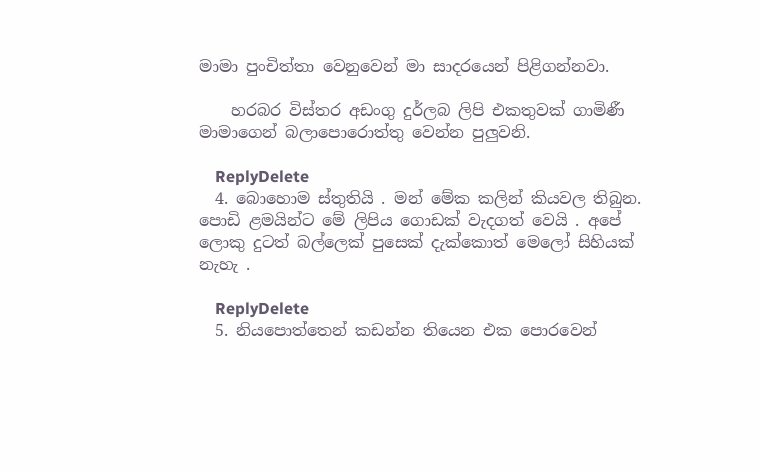මාමා පුංචිත්තා වෙනුවෙන් මා සාදරයෙන් පිළිගන්නවා.

    හරබර විස්තර අඩංගු දුර්ලබ ලිපි එකතුවක් ගාමිණී මාමාගෙන් බලාපොරොත්තු වෙන්න පුලුවනි.

    ReplyDelete
  4. බොහොම ස්තුතියි . මන් මේක කලින් කියවල තිබුන. පොඩි ළමයින්ට මේ ලිපිය ගොඩක් වැදගත් වෙයි . අපේ ලොකු දුටත් බල්ලෙක් පුසෙක් දැක්කොත් මෙලෝ සිහියක් නැහැ .

    ReplyDelete
  5. නියපොත්තෙන් කඩන්න තියෙන එක පොරවෙන්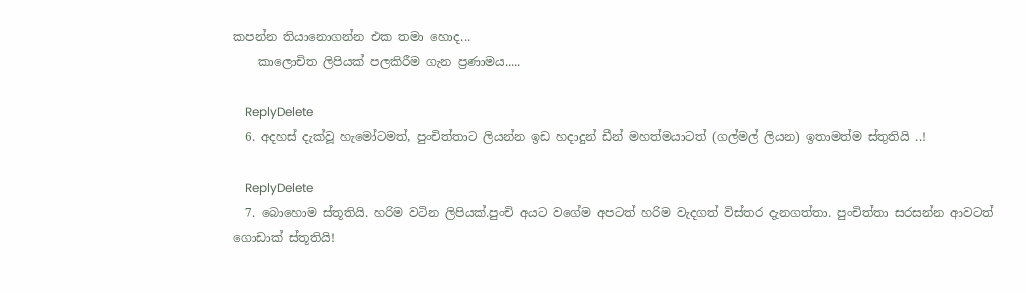කපන්න තියානොගන්න එක තමා හොද...
    කාලොචිත ලිපියක් පලකිරීම ගැන ප්‍රණාමය.....

    ReplyDelete
  6. අදහස් දැක්වූ හැමෝටමත්, පුංචිත්තාට ලියන්න ඉඩ හදාදුන් ඩීන් මහත්මයාටත් (ගල්මල් ලියන) ඉතාමත්ම ස්තුතියි ..!

    ReplyDelete
  7. බොහොම ස්තූතියි. හරිම වටින ලිපියක්.පුංචි අයට වගේම අපටත් හරිම වැදගත් විස්තර දැනගත්තා. පුංචිත්තා සරසන්න ආවටත් ගොඩාක් ස්තූතියි!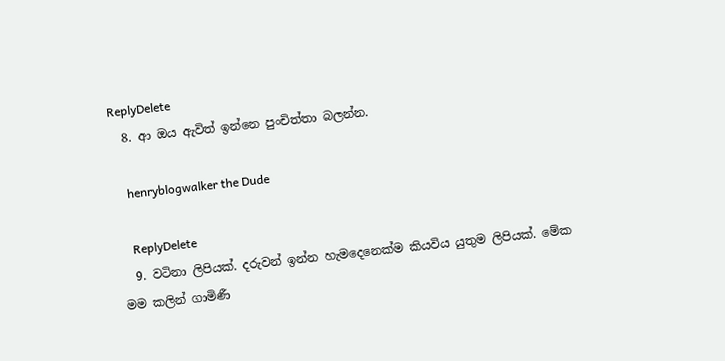ReplyDelete
  8. ආ ඔය ඇවිත් ඉන්නෙ පුංචිත්තා බලන්න.

    henryblogwalker the Dude

    ReplyDelete
  9. වටිනා ලිපියක්. දරුවන් ඉන්න හැමදෙනෙක්ම කියවිය යුතුම ලිපියක්. මේක මම කලින් ගාමිණී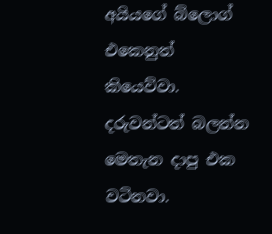අයියගේ බ්ලොග් එකෙනුත් කියෙව්වා. දරුවන්ටත් බලන්න මෙතැන දාපු එක වටිනවා.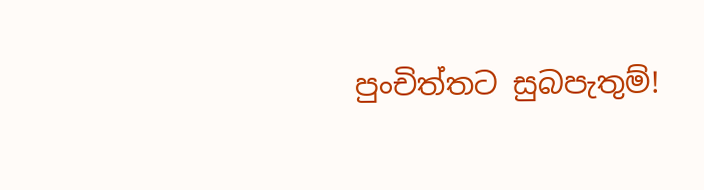පුංචිත්තට සුබපැතුම්!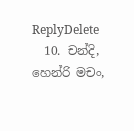ReplyDelete
  10. චන්දි, හෙන්රි මචං,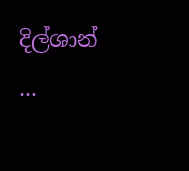දිල්ශාන් ...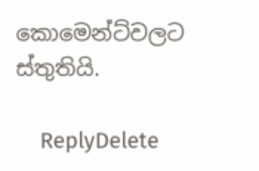කොමෙන්ට්වලට ස්තුතියි.

    ReplyDelete